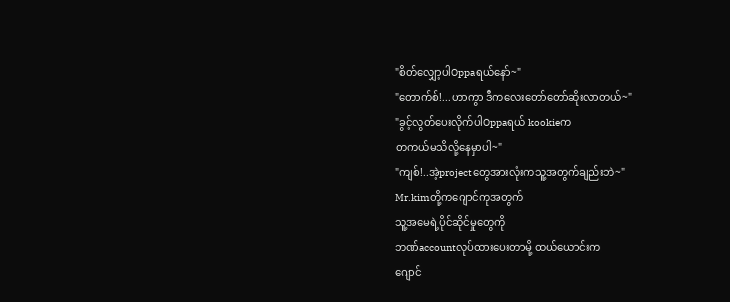"စိတ်လျှော့ပါOppaရယ်နော်~"
"တောက်စ်!...ဟာကွာ ဒီကလေးတော်တော်ဆိုးလာတယ်~"
"ခွင့်လွတ်ပေးလိုက်ပါOppaရယ် kookieက
တကယ်မသိလို့နေမှာပါ~"
"ကျစ်!..အဲ့projectတွေအားလုံးကသူ့အတွက်ချည်းဘဲ~"
Mr.kimတို့ကဂျောင်ကုအတွက်
သူ့အမေရဲ့ပိုင်ဆိုင်မှုတွေကို
ဘဏ်accountလုပ်ထားပေးတာမို့ ထယ်ယောင်းက
ဂျောင်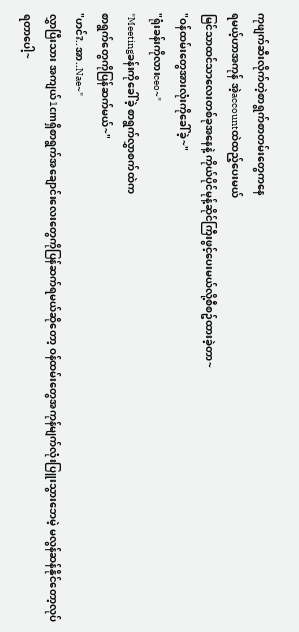ကုဖျက်ဆီးလိုက်တဲ့စာရွက်စာတမ်းတွေကနေ
ရမယ့်ဟာအကုန် အဲ့accountထဲထည့်ပေးမယ်
မြင်သာထင်သာလေးတစ်ခုအနေနဲ့ ကိုယ်ပိုင်မုန့်ဆိုင်ကြီးဖွင့်ပေးမယ်လို့စီစဥ်ထားခဲ့တာ~
"ဝန်ထမ်းတွေအားလုံးကိုခေါ်ခဲ့~"
"ရုံးခန်းကိုလားceo~"
"Meetingခန်းကိုခေါ်ခဲ့ စာရွက်လွှာစက်ထဲက
စာရွက်တွေကိုပြန်ဆက်မယ်~"
"ဟင်?..အာ..Nae~"
လွှာပြီးသား အကျယ်1cmရှိစာရွက်အချောင်းလေးတွေကိုပြန်ဆက်ရမယ်ဆိုတော့ ဝန်ထမ်းတွေအကုန်မျက်လုံးပြူးသွားဘေမဲ့ မလွန်ဆန်နိုင်တော့လုပ်ရတာပေါ့~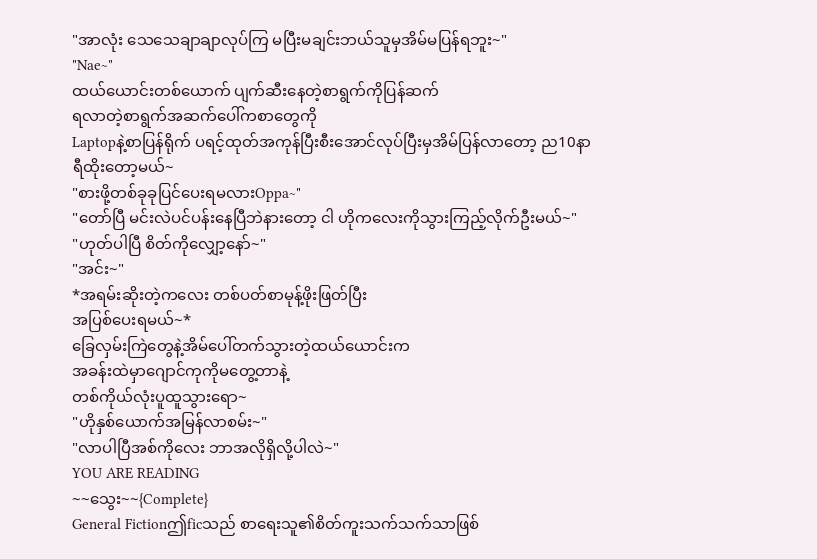"အာလုံး သေသေချာချာလုပ်ကြ မပြီးမချင်းဘယ်သူမှအိမ်မပြန်ရဘူး~"
"Nae~"
ထယ်ယောင်းတစ်ယောက် ပျက်ဆီးနေတဲ့စာရွက်ကိုပြန်ဆက်
ရလာတဲ့စာရွက်အဆက်ပေါ်ကစာတွေကို
Laptopနဲ့စာပြန်ရိုက် ပရင့်ထုတ်အကုန်ပြီးစီးအောင်လုပ်ပြီးမှအိမ်ပြန်လာတော့ ည10နာရီထိုးတော့မယ်~
"စားဖို့တစ်ခုခုပြင်ပေးရမလားOppa~"
"တော်ပြီ မင်းလဲပင်ပန်းနေပြီဘဲနားတော့ ငါ ဟိုကလေးကိုသွားကြည့်လိုက်ဦးမယ်~"
"ဟုတ်ပါပြီ စိတ်ကိုလျှော့နော်~"
"အင်း~"
*အရမ်းဆိုးတဲ့ကလေး တစ်ပတ်စာမုန့်ဖိုးဖြတ်ပြီး
အပြစ်ပေးရမယ်~*
ခြေလှမ်းကြဲတွေနဲ့အိမ်ပေါ်တက်သွားတဲ့ထယ်ယောင်းက
အခန်းထဲမှာဂျောင်ကုကိုမတွေ့တာနဲ့
တစ်ကိုယ်လုံးပူထူသွားရော~
"ဟိုနှစ်ယောက်အမြန်လာစမ်း~"
"လာပါပြီအစ်ကိုလေး ဘာအလိုရှိလို့ပါလဲ~"
YOU ARE READING
~~သွေး~~{Complete}
General Fictionဤficသည် စာရေးသူ၏စိတ်ကူးသက်သက်သာဖြစ်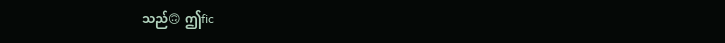သည်🙃 ဤfic